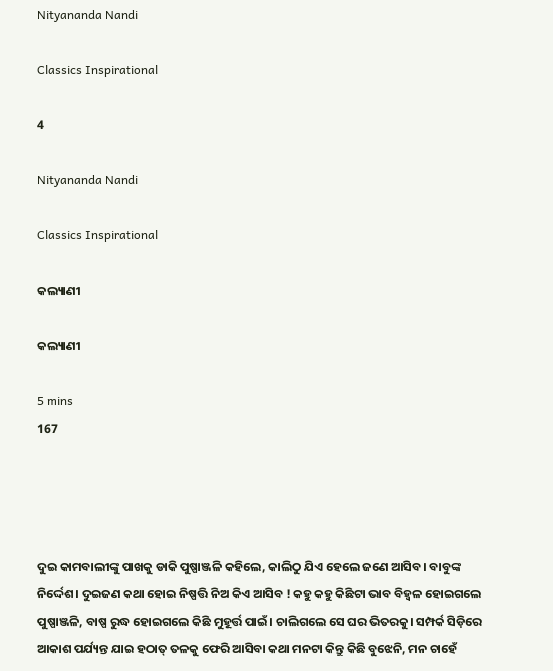Nityananda Nandi

Classics Inspirational

4

Nityananda Nandi

Classics Inspirational

କଲ୍ୟାଣୀ

କଲ୍ୟାଣୀ

5 mins
167




ଦୁଇ କାମବାଲୀଙ୍କୁ ପାଖକୁ ଡାକି ପୁଷ୍ପାଞ୍ଜଳି କହିଲେ, କାଲିଠୁ ଯିଏ ହେଲେ ଜଣେ ଆସିବ। ବାବୁଙ୍କ ନିର୍ଦ୍ଦେଶ। ଦୁଇଜଣ କଥା ହୋଇ ନିଷ୍ପତ୍ତି ନିଅ କିଏ ଆସିବ ! କହୁ କହୁ କିଛିଟା ଭାବ ବିହ୍ୱଳ ହୋଇଗଲେ ପୁଷ୍ପାଞ୍ଜଳି, ବାଷ୍ପ ରୁଦ୍ଧ ହୋଇଗଲେ କିଛି ମୁହୂର୍ତ୍ତ ପାଇଁ। ଚାଲିଗଲେ ସେ ଘର ଭିତରକୁ। ସମ୍ପର୍କ ସିଡ଼ିରେ ଆକାଶ ପର୍ଯ୍ୟନ୍ତ ଯାଇ ହଠାତ୍ ତଳକୁ ଫେରି ଆସିବା କଥା ମନଟା କିନ୍ତୁ କିଛି ବୁଝେନି, ମନ ଚାହେଁ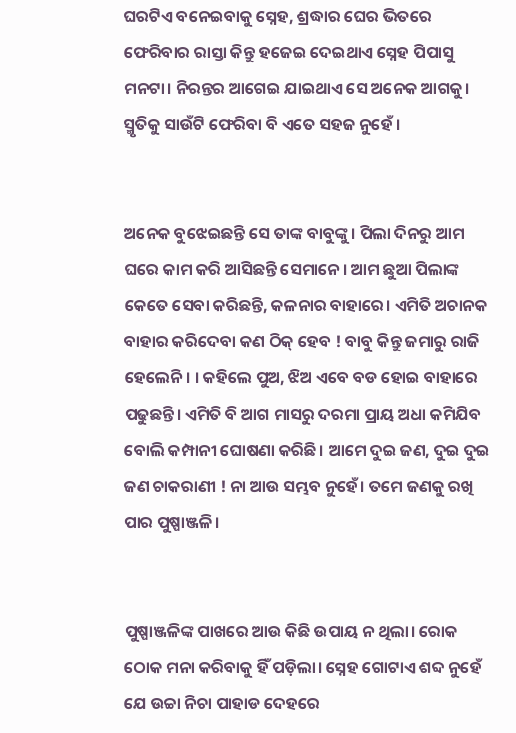ଘରଟିଏ ବନେଇବାକୁ ସ୍ନେହ, ଶ୍ରଦ୍ଧାର ଘେର ଭିତରେ ଫେରିବାର ରାସ୍ତା କିନ୍ତୁ ହଜେଇ ଦେଇଥାଏ ସ୍ନେହ ପିପାସୁ ମନଟା। ନିରନ୍ତର ଆଗେଇ ଯାଇଥାଏ ସେ ଅନେକ ଆଗକୁ। ସ୍ମୃତିକୁ ସାଉଁଟି ଫେରିବା ବି ଏତେ ସହଜ ନୁହେଁ ।


ଅନେକ ବୁଝେଇଛନ୍ତି ସେ ତାଙ୍କ ବାବୁଙ୍କୁ। ପିଲା ଦିନରୁ ଆମ ଘରେ କାମ କରି ଆସିଛନ୍ତି ସେମାନେ। ଆମ ଛୁଆ ପିଲାଙ୍କ କେତେ ସେବା କରିଛନ୍ତି, କଳନାର ବାହାରେ। ଏମିତି ଅଚାନକ ବାହାର କରିଦେବା କଣ ଠିକ୍ ହେବ ! ବାବୁ କିନ୍ତୁ ଜମାରୁ ରାଜି ହେଲେନି। । କହିଲେ ପୁଅ, ଝିଅ ଏବେ ବଡ ହୋଇ ବାହାରେ ପଢୁଛନ୍ତି। ଏମିତି ବି ଆଗ ମାସରୁ ଦରମା ପ୍ରାୟ ଅଧା କମିଯିବ ବୋଲି କମ୍ପାନୀ ଘୋଷଣା କରିଛି। ଆମେ ଦୁଇ ଜଣ, ଦୁଇ ଦୁଇ ଜଣ ଚାକରାଣୀ ! ନା ଆଉ ସମ୍ଭବ ନୁହେଁ। ତମେ ଜଣକୁ ରଖି ପାର ପୁଷ୍ପାଞ୍ଜଳି।


ପୁଷ୍ପାଞ୍ଜଳିଙ୍କ ପାଖରେ ଆଉ କିଛି ଉପାୟ ନ ଥିଲା। ରୋକ ଠୋକ ମନା କରିବାକୁ ହିଁ ପଡ଼ିଲା। ସ୍ନେହ ଗୋଟାଏ ଶବ୍ଦ ନୁହେଁ ଯେ ଉଚ୍ଚା ନିଚା ପାହାଡ ଦେହରେ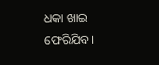ଧକା ଖାଇ ଫେରିଯିବ।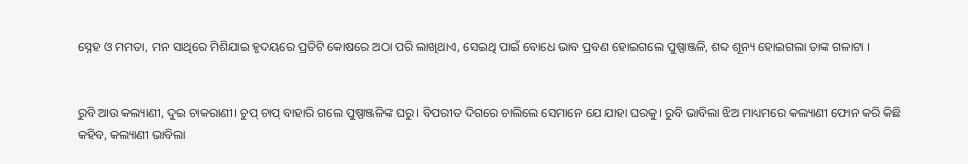ସ୍ନେହ ଓ ମମତା, ମନ ସାଥିରେ ମିଶିଯାଇ ହୃଦୟରେ ପ୍ରତିଟି କୋଷରେ ଅଠା ପରି ଲାଖିଥାଏ, ସେଇଥି ପାଇଁ ବୋଧେ ଭାବ ପ୍ରବଣ ହୋଇଗଲେ ପୁଷ୍ପାଞ୍ଜଳି, ଶବ୍ଦ ଶୂନ୍ୟ ହୋଇଗଲା ତାଙ୍କ ଗଳାଟା ।


ରୁବି ଆଉ କଲ୍ୟାଣୀ, ଦୁଇ ଚାକରାଣୀ। ଚୁପ୍ ଚାପ୍ ବାହାରି ଗଲେ ପୁଷ୍ପାଞ୍ଜଳିଙ୍କ ଘରୁ। ବିପରୀତ ଦିଗରେ ଚାଲିଲେ ସେମାନେ ଯେ ଯାହା ଘରକୁ। ରୁବି ଭାବିଲା ଝିଅ ମାଧ୍ୟମରେ କଲ୍ୟାଣୀ ଫୋନ କରି କିଛି କହିବ, କଲ୍ୟାଣୀ ଭାବିଲା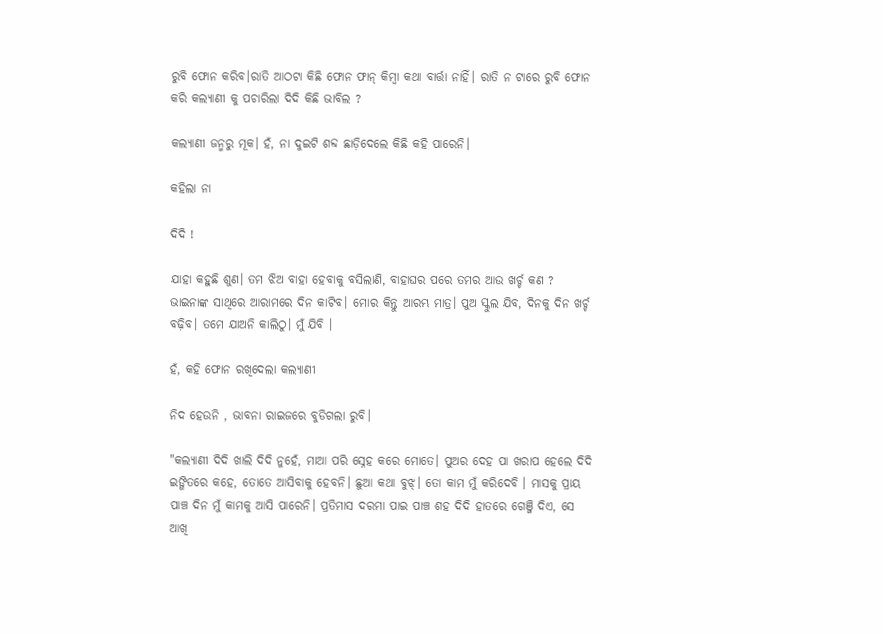ରୁବି ଫୋନ କରିବ।ରାତି ଆଠଟା କିଛି ଫୋନ ଫାନ୍ କିମ୍ବା କଥା ବାର୍ତ୍ତା ନାହିଁ। ରାତି ନ ଟାରେ ରୁବି ଫୋନ କରି କଲ୍ୟାଣୀ କୁ ପଚାରିଲା ଦିଦି କିଛି ଭାବିଲ ?

କଲ୍ୟାଣୀ ଜନ୍ମରୁ ମୂକ। ହଁ, ନା ଦୁଇଟି ଶବ୍ଦ ଛାଡ଼ିଦେଲେ କିଛି କହି ପାରେନି।

କହିଲା ନା

ଦିଦି !

ଯାହା କହୁଛି ଶୁଣ। ତମ ଝିଅ ବାହା ହେବାକୁ ବସିଲାଣି, ବାହାଘର ପରେ ତମର ଆଉ ଖର୍ଚ୍ଚ କଣ ? ଭାଇନାଙ୍କ ସାଥିରେ ଆରାମରେ ଦିନ କାଟିବ। ମୋର କିନ୍ତୁ ଆରମ୍ଭ ମାତ୍ର। ପୁଅ ସ୍କୁଲ ଯିବ, ଦିନକୁ ଦିନ ଖର୍ଚ୍ଚ ବଢ଼ିବ। ତମେ ଯାଅନି କାଲିଠୁ। ମୁଁ ଯିବି ।

ହଁ, କହି ଫୋନ ରଖିଦେଲା କଲ୍ୟାଣୀ

ନିଦ ହେଉନି , ଭାବନା ରାଇଜରେ ବୁଡିଗଲା ରୁବି।

"କଲ୍ୟାଣୀ ଦିଦି ଖାଲି ଦିଦି ନୁହେଁ, ମାଆ ପରି ସ୍ନେହ କରେ ମୋତେ। ପୁଅର ଦେହ ପା ଖରାପ ହେଲେ ଦିଦି ଇଙ୍ଗିତରେ କହେ, ତୋତେ ଆସିବାକୁ ହେବନି। ଛୁଆ କଥା ବୁଝ୍। ତୋ କାମ ମୁଁ କରିଦେବି । ମାସକୁ ପ୍ରାୟ ପାଞ୍ଚ ଦିନ ମୁଁ କାମକୁ ଆସି ପାରେନି। ପ୍ରତିମାସ ଦରମା ପାଇ ପାଞ୍ଚ ଶହ ଦିଦି ହାତରେ ଗେଞ୍ଜି ଦିଏ, ସେ ଆଖି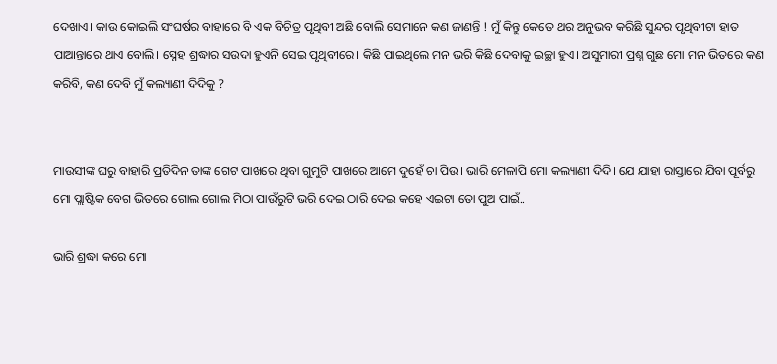ଦେଖାଏ। କାଉ କୋଇଲି ସଂଘର୍ଷର ବାହାରେ ବି ଏକ ବିଚିତ୍ର ପୃଥିବୀ ଅଛି ବୋଲି ସେମାନେ କଣ ଜାଣନ୍ତି ! ମୁଁ କିନ୍ତୁ କେତେ ଥର ଅନୁଭବ କରିଛି ସୁନ୍ଦର ପୃଥିବୀଟା ହାତ ପାଆନ୍ତାରେ ଥାଏ ବୋଲି। ସ୍ନେହ ଶ୍ରଦ୍ଧାର ସଉଦା ହୁଏନି ସେଇ ପୃଥିବୀରେ। କିଛି ପାଇଥିଲେ ମନ ଭରି କିଛି ଦେବାକୁ ଇଚ୍ଛା ହୁଏ। ଅସୁମାରୀ ପ୍ରଶ୍ନ ଗୁଛ ମୋ ମନ ଭିତରେ କଣ କରିବି, କଣ ଦେବି ମୁଁ କଲ୍ୟାଣୀ ଦିଦିକୁ ?


ମାଉସୀଙ୍କ ଘରୁ ବାହାରି ପ୍ରତିଦିନ ତାଙ୍କ ଗେଟ ପାଖରେ ଥିବା ଗୁମୁଟି ପାଖରେ ଆମେ ଦୁହେଁ ଚା ପିଉ। ଭାରି ମେଳାପି ମୋ କଲ୍ୟାଣୀ ଦିଦି। ଯେ ଯାହା ରାସ୍ତାରେ ଯିବା ପୂର୍ବରୁ ମୋ ପ୍ଲାଷ୍ଟିକ ବେଗ ଭିତରେ ଗୋଲ ଗୋଲ ମିଠା ପାଉଁରୁଟି ଭରି ଦେଇ ଠାରି ଦେଇ କହେ ଏଇଟା ତୋ ପୁଅ ପାଇଁ..

ଭାରି ଶ୍ରଦ୍ଧା କରେ ମୋ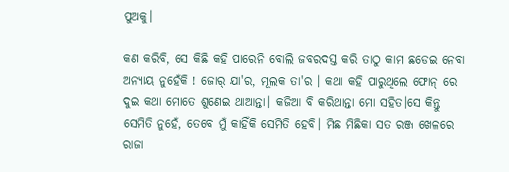ପୁଅକୁ।

କଣ କରିବି, ସେ କିଛି କହି ପାରେନି ବୋଲି ଜବରଦସ୍ତ କରି ତାଠୁ କାମ ଛଡେଇ ନେବା ଅନ୍ୟାୟ ନୁହେଁକି ! ଜୋର୍ ଯା'ର, ମୂଲକ ତା'ର । କଥା କହି ପାରୁଥିଲେ ଫୋନ୍ ରେ ଦୁଇ କଥା ମୋତେ ଶୁଣେଇ ଥାଆନ୍ତା। କଜିଆ ବି କରିଥାନ୍ତା ମୋ ସହିତ।ସେ କିନ୍ତୁ ସେମିତି ନୁହେଁ, ତେବେ ମୁଁ କାହିଁକି ସେମିତି ହେବି। ମିଛ ମିଛିକା ସତ ରଞ୍ଜ ଖେଳରେ ରାଜା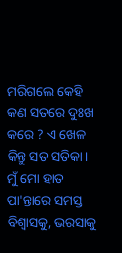ମରିଗଲେ କେହି କଣ ସତରେ ଦୁଃଖ କରେ ? ଏ ଖେଳ କିନ୍ତୁ ସତ ସତିକା। ମୁଁ ମୋ ହାତ ପା'ନ୍ତାରେ ସମସ୍ତ ବିଶ୍ବାସକୁ, ଭରସାକୁ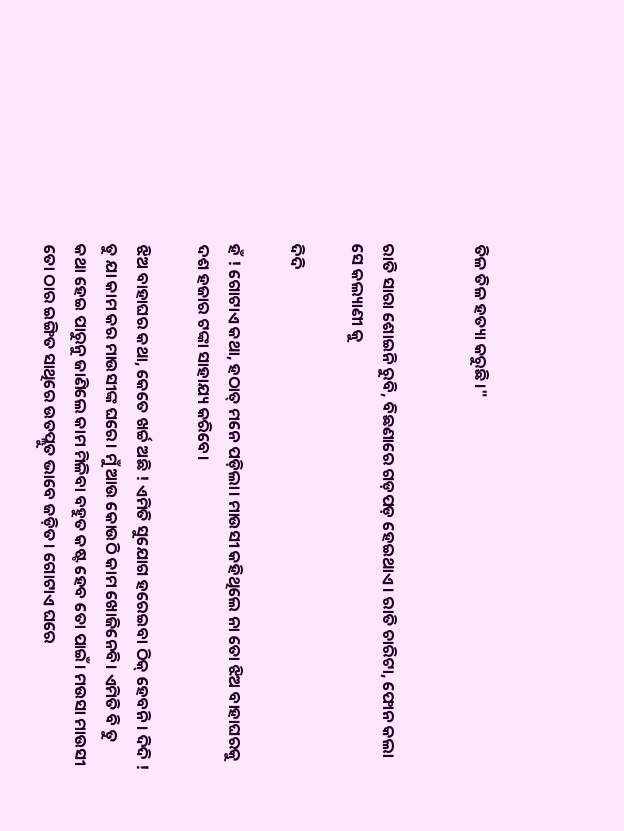ତିଳ ତିଳ ହତ୍ୟା କରୁଛି।"


ରାତି ସାରା ଶୋଇନି ରୁବି, ବିଛଣାରେ ଗଡ଼ପଡ଼ ହେଇଥାଏ। ରାତି ଚାରିଟା, ଫୋନ କଲା ସେ କଲ୍ୟାଣୀ କୁ

ଦିଦି

ହଁ ! ଗୋଟାଏ କଥା, ହଠାତ୍ ମନେ ପଡ଼ିଲା। ମାଉସୀ କହିଥିଲେ ନା ତୋ ଝିଅ ବାହାଘରକୁ ଦଶ ହଜାର ଟଙ୍କା ସାହାଯ୍ୟ କରିବେ।

ଝିଅ ବାହାଘର କଥା, କେତେ ଖର୍ଚ୍ଚ ଅଛି ! ଏମିତି ସୁଯୋଗ ହରେଇବା ଠିକ୍ ହେବନି। ଦିଦି ! ତୁ ଯା କାମ କର ମାଉସୀଙ୍କ ଘରେ। ମୁଁ ଆଉ କୋଉଠି କାମ ଖୋଜିନେବି। ଏମିତି ବି ତୁ କଥା ହେଇ ପାରୁନୁ ଜାଣିଲେ କାମ ମିଳିବା ବହୁତ କଷ୍ଟ ହେବ ତୋ ପାଇଁ। ମଉସା ମାଉସୀ ତୋ ଠାର ଇଙ୍ଗିତ ସାଥିରେ ଉତପ୍ଲୁତ ଭାବେ ଜଡ଼ିତ। ଗୋଟାଏ ଘରେ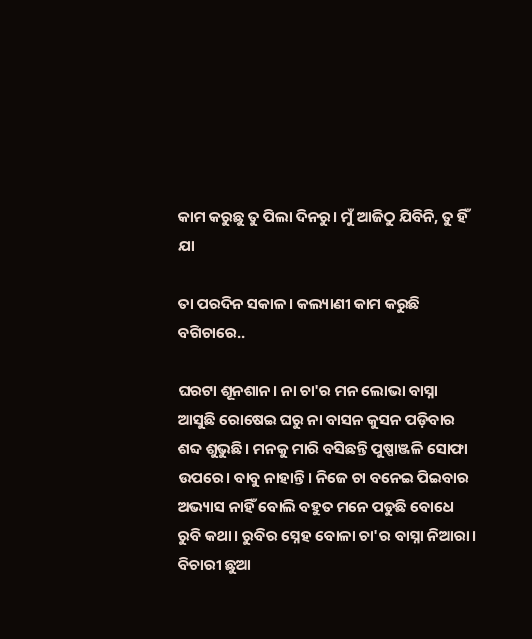କାମ କରୁଛୁ ତୁ ପିଲା ଦିନରୁ। ମୁଁ ଆଜିଠୁ ଯିବିନି, ତୁ ହିଁ ଯା

ତା ପରଦିନ ସକାଳ। କଲ୍ୟାଣୀ କାମ କରୁଛି ବଗିଚାରେ..

ଘରଟା ଶୂନଶାନ। ନା ଚା'ର ମନ ଲୋଭା ବାସ୍ନା ଆସୁଛି ରୋଷେଇ ଘରୁ ନା ବାସନ କୁସନ ପଡ଼ିବାର ଶବ୍ଦ ଶୁଭୁଛି। ମନକୁ ମାରି ବସିଛନ୍ତି ପୁଷ୍ପାଞ୍ଜଳି ସୋଫା ଉପରେ। ବାବୁ ନାହାନ୍ତି। ନିଜେ ଚା ବନେଇ ପିଇବାର ଅଭ୍ୟାସ ନାହିଁ ବୋଲି ବହୁତ ମନେ ପଡୁଛି ବୋଧେ ରୁବି କଥା। ରୁବିର ସ୍ନେହ ବୋଳା ଚା'ର ବାସ୍ନା ନିଆରା। ବିଚାରୀ ଛୁଆ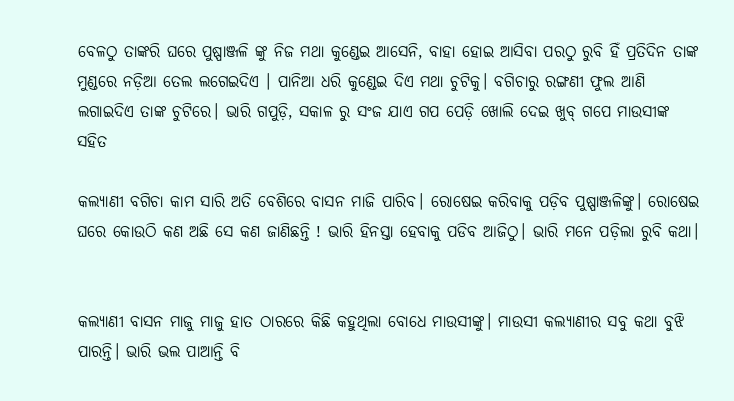ବେଳଠୁ ତାଙ୍କରି ଘରେ ପୁଷ୍ପାଞ୍ଜଳି ଙ୍କୁ ନିଜ ମଥା କୁଣ୍ଡେଇ ଆସେନି, ବାହା ହୋଇ ଆସିବା ପରଠୁ ରୁବି ହିଁ ପ୍ରତିଦିନ ତାଙ୍କ ମୁଣ୍ଡରେ ନଡ଼ିଆ ତେଲ ଲଗେଇଦିଏ । ପାନିଆ ଧରି କୁଣ୍ଡେଇ ଦିଏ ମଥା ଚୁଟିକୁ। ବଗିଚାରୁ ରଙ୍ଗଣୀ ଫୁଲ ଆଣି ଲଗାଇଦିଏ ତାଙ୍କ ଚୁଟିରେ। ଭାରି ଗପୁଡ଼ି, ସକାଳ ରୁ ସଂଜ ଯାଏ ଗପ ପେଡ଼ି ଖୋଲି ଦେଇ ଖୁବ୍ ଗପେ ମାଉସୀଙ୍କ ସହିତ

କଲ୍ୟାଣୀ ବଗିଚା କାମ ସାରି ଅତି ବେଶିରେ ବାସନ ମାଜି ପାରିବ। ରୋଷେଇ କରିବାକୁ ପଡ଼ିବ ପୁଷ୍ପାଞ୍ଜଳିଙ୍କୁ। ରୋଷେଇ ଘରେ କୋଉଠି କଣ ଅଛି ସେ କଣ ଜାଣିଛନ୍ତି ! ଭାରି ହିନସ୍ତା ହେବାକୁ ପଡିବ ଆଜିଠୁ। ଭାରି ମନେ ପଡ଼ିଲା ରୁବି କଥା।


କଲ୍ୟାଣୀ ବାସନ ମାଜୁ ମାଜୁ ହାତ ଠାରରେ କିଛି କହୁଥିଲା ବୋଧେ ମାଉସୀଙ୍କୁ। ମାଉସୀ କଲ୍ୟାଣୀର ସବୁ କଥା ବୁଝି ପାରନ୍ତି। ଭାରି ଭଲ ପାଆନ୍ତି ବି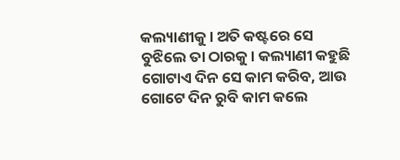କଲ୍ୟାଣୀକୁ। ଅତି କଷ୍ଟରେ ସେ ବୁଝିଲେ ତା ଠାରକୁ। କଲ୍ୟାଣୀ କହୁଛି ଗୋଟାଏ ଦିନ ସେ କାମ କରିବ, ଆଉ ଗୋଟେ ଦିନ ରୁବି କାମ କଲେ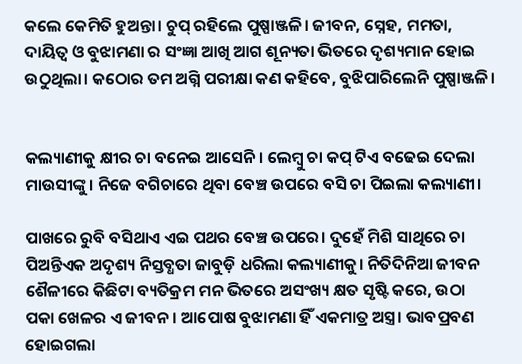କଲେ କେମିତି ହୁଅନ୍ତା। ଚୁପ୍ ରହିଲେ ପୁଷ୍ପାଞ୍ଜଳି। ଜୀବନ, ସ୍ନେହ, ମମତା, ଦାୟିତ୍ଵ ଓ ବୁଝାମଣା ର ସଂଜ୍ଞା ଆଖି ଆଗ ଶୂନ୍ୟତା ଭିତରେ ଦୃଶ୍ୟମାନ ହୋଇ ଉଠୁଥିଲା। କଠୋର ତମ ଅଗ୍ନି ପରୀକ୍ଷା କଣ କହିବେ, ବୁଝିପାରିଲେନି ପୁଷ୍ପାଞ୍ଜଳି।


କଲ୍ୟାଣୀକୁ କ୍ଷୀର ଚା ବନେଇ ଆସେନି। ଲେମ୍ବୁ ଚା କପ୍ ଟିଏ ବଢେଇ ଦେଲା ମାଉସୀଙ୍କୁ। ନିଜେ ବଗିଚାରେ ଥିବା ବେଞ୍ଚ ଉପରେ ବସି ଚା ପିଇଲା କଲ୍ୟାଣୀ।

ପାଖରେ ରୁବି ବସିଥାଏ ଏଇ ପଥର ବେଞ୍ଚ ଉପରେ। ଦୁହେଁ ମିଶି ସାଥିରେ ଚା ପିଅନ୍ତିଏକ ଅଦୃଶ୍ୟ ନିସ୍ତବ୍ଧତା ଜାବୁଡ଼ି ଧରିଲା କଲ୍ୟାଣୀକୁ। ନିତିଦିନିଆ ଜୀବନ ଶୈଳୀରେ କିଛିଟା ବ୍ୟତିକ୍ରମ ମନ ଭିତରେ ଅସଂଖ୍ୟ କ୍ଷତ ସୃଷ୍ଟି କରେ, ଉଠା ପକା ଖେଳର ଏ ଜୀବନ। ଆପୋଷ ବୁଝାମଣା ହିଁ ଏକମାତ୍ର ଅସ୍ତ୍ର। ଭାବପ୍ରବଣ ହୋଇଗଲା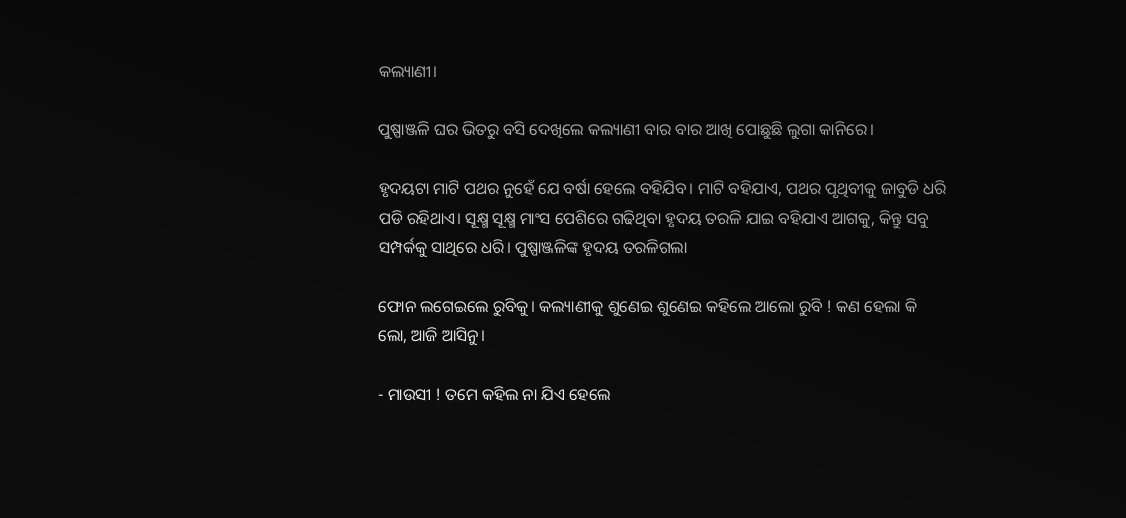କଲ୍ୟାଣୀ।

ପୁଷ୍ପାଞ୍ଜଳି ଘର ଭିତରୁ ବସି ଦେଖିଲେ କଲ୍ୟାଣୀ ବାର ବାର ଆଖି ପୋଛୁଛି ଲୁଗା କାନିରେ।

ହୃଦୟଟା ମାଟି ପଥର ନୁହେଁ ଯେ ବର୍ଷା ହେଲେ ବହିଯିବ। ମାଟି ବହିଯାଏ, ପଥର ପୃଥିବୀକୁ ଜାବୁଡି ଧରି ପଡି ରହିଥାଏ। ସୂକ୍ଷ୍ମ ସୂକ୍ଷ୍ମ ମାଂସ ପେଶିରେ ଗଢିଥିବା ହୃଦୟ ତରଳି ଯାଇ ବହିଯାଏ ଆଗକୁ, କିନ୍ତୁ ସବୁ ସମ୍ପର୍କକୁ ସାଥିରେ ଧରି। ପୁଷ୍ପାଞ୍ଜଳିଙ୍କ ହୃଦୟ ତରଳିଗଲା

ଫୋନ ଲଗେଇଲେ ରୁବିକୁ। କଲ୍ୟାଣୀକୁ ଶୁଣେଇ ଶୁଣେଇ କହିଲେ ଆଲୋ ରୁବି ! କଣ ହେଲା କି ଲୋ, ଆଜି ଆସିନୁ।

- ମାଉସୀ ! ତମେ କହିଲ ନା ଯିଏ ହେଲେ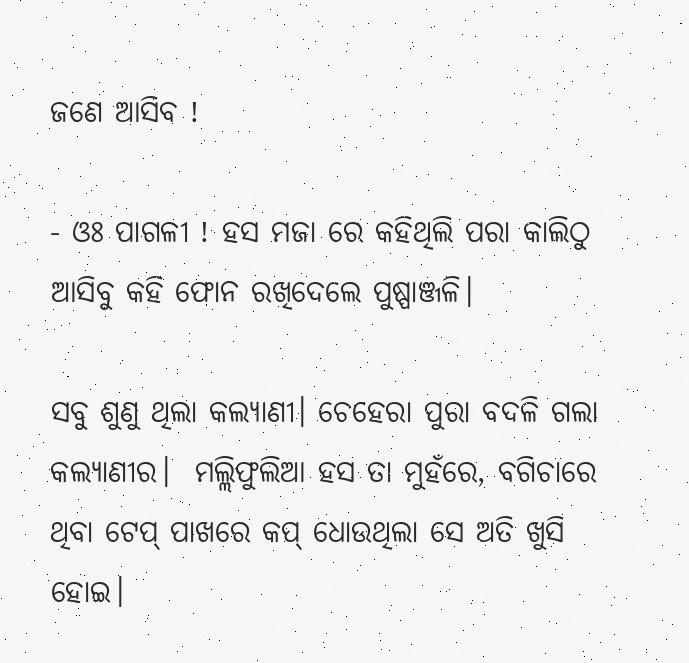ଜଣେ ଆସିବ !

- ଓଃ ପାଗଳୀ ! ହସ ମଜା ରେ କହିଥିଲି ପରା କାଲିଠୁ ଆସିବୁ କହି ଫୋନ ରଖିଦେଲେ ପୁଷ୍ପାଞ୍ଜଳି।

ସବୁ ଶୁଣୁ ଥିଲା କଲ୍ୟାଣୀ। ଚେହେରା ପୁରା ବଦଳି ଗଲା କଲ୍ୟାଣୀର।  ମଲ୍ଲିଫୁଲିଆ ହସ ତା ମୁହଁରେ, ବଗିଚାରେ ଥିବା ଟେପ୍ ପାଖରେ କପ୍ ଧୋଉଥିଲା ସେ ଅତି ଖୁସି ହୋଇ।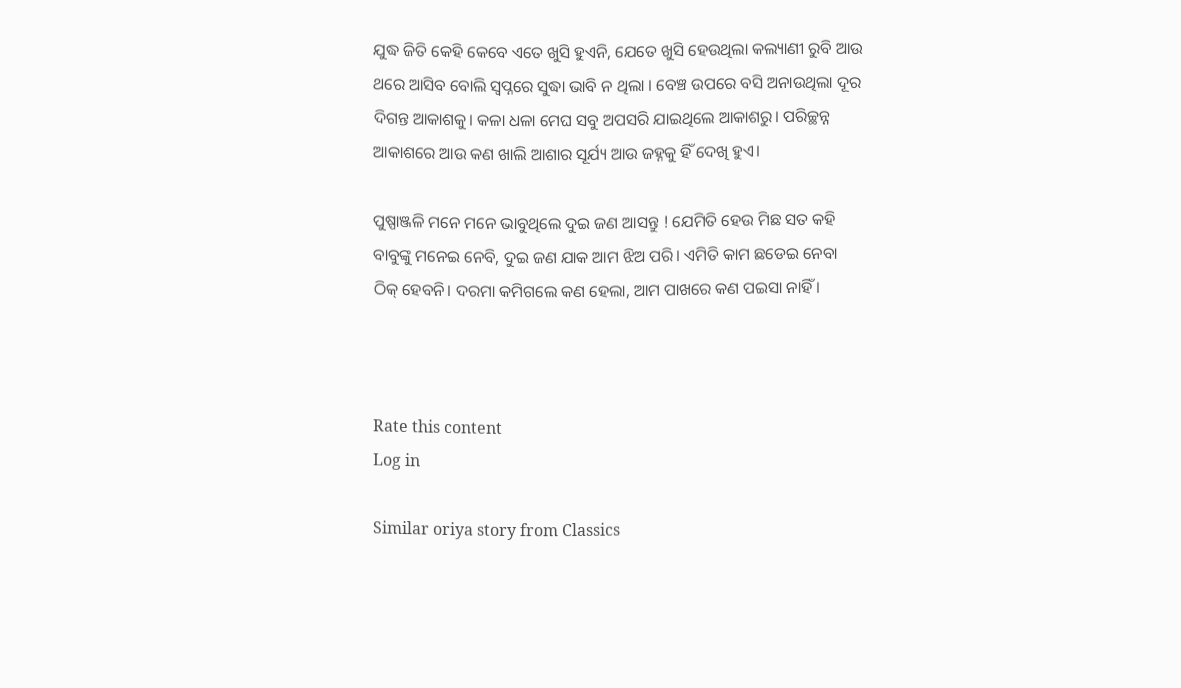ଯୁଦ୍ଧ ଜିତି କେହି କେବେ ଏତେ ଖୁସି ହୁଏନି, ଯେତେ ଖୁସି ହେଉଥିଲା କଲ୍ୟାଣୀ ରୁବି ଆଉ ଥରେ ଆସିବ ବୋଲି ସ୍ୱପ୍ନରେ ସୁଦ୍ଧା ଭାବି ନ ଥିଲା । ବେଞ୍ଚ ଉପରେ ବସି ଅନାଉଥିଲା ଦୂର ଦିଗନ୍ତ ଆକାଶକୁ। କଳା ଧଳା ମେଘ ସବୁ ଅପସରି ଯାଇଥିଲେ ଆକାଶରୁ। ପରିଚ୍ଛନ୍ନ ଆକାଶରେ ଆଉ କଣ ଖାଲି ଆଶାର ସୂର୍ଯ୍ୟ ଆଉ ଜହ୍ନକୁ ହିଁ ଦେଖି ହୁଏ।

ପୁଷ୍ପାଞ୍ଜଳି ମନେ ମନେ ଭାବୁଥିଲେ ଦୁଇ ଜଣ ଆସନ୍ତୁ ! ଯେମିତି ହେଉ ମିଛ ସତ କହି ବାବୁଙ୍କୁ ମନେଇ ନେବି, ଦୁଇ ଜଣ ଯାକ ଆମ ଝିଅ ପରି। ଏମିତି କାମ ଛଡେଇ ନେବା ଠିକ୍ ହେବନି। ଦରମା କମିଗଲେ କଣ ହେଲା, ଆମ ପାଖରେ କଣ ପଇସା ନାହିଁ ।



Rate this content
Log in

Similar oriya story from Classics